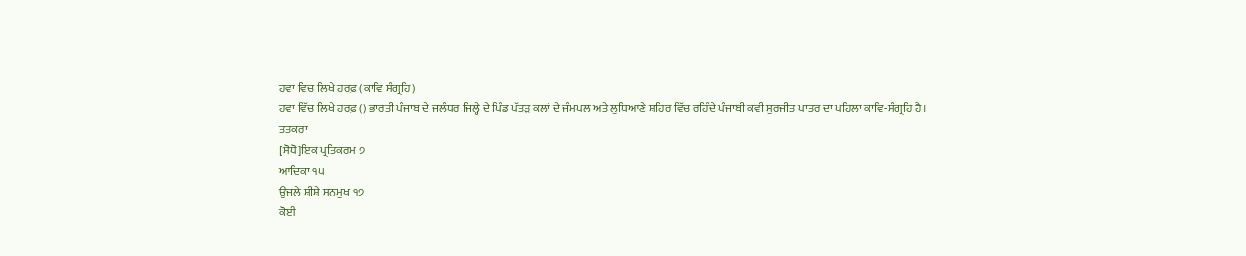ਹਵਾ ਵਿਚ ਲਿਖੇ ਹਰਫ਼ (ਕਾਵਿ ਸੰਗ੍ਰਹਿ)
ਹਵਾ ਵਿੱਚ ਲਿਖੇ ਹਰਫ਼ () ਭਾਰਤੀ ਪੰਜਾਬ ਦੇ ਜਲੰਧਰ ਜਿਲ੍ਹੇ ਦੇ ਪਿੰਡ ਪੱਤੜ ਕਲਾਂ ਦੇ ਜੰਮਪਲ ਅਤੇ ਲੁਧਿਆਣੇ ਸ਼ਹਿਰ ਵਿੱਚ ਰਹਿੰਦੇ ਪੰਜਾਬੀ ਕਵੀ ਸੁਰਜੀਤ ਪਾਤਰ ਦਾ ਪਹਿਲਾ ਕਾਵਿ-ਸੰਗ੍ਰਹਿ ਹੈ।
ਤਤਕਰਾ
[ਸੋਧੋ]ਇਕ ਪ੍ਰਤਿਕਰਮ ੭
ਆਦਿਕਾ ੧੫
ਉਜਲੇ ਸ਼ੀਸ਼ੇ ਸਨਮੁਖ ੧੭
ਕੋਈ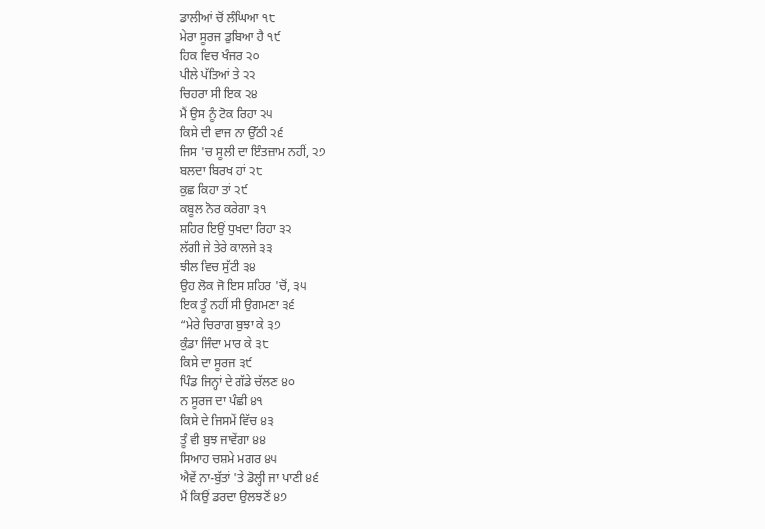ਡਾਲੀਆਂ ਚੋਂ ਲੰਘਿਆ ੧੮
ਮੇਰਾ ਸੂਰਜ ਡੁਬਿਆ ਹੈ ੧੯
ਹਿਕ ਵਿਚ ਖੰਜਰ ੨੦
ਪੀਲੇ ਪੱਤਿਆਂ ਤੇ ੨੨
ਚਿਹਰਾ ਸੀ ਇਕ ੨੪
ਮੈਂ ਉਸ ਨੂੰ ਟੋਕ ਰਿਹਾ ੨੫
ਕਿਸੇ ਦੀ ਵਾਜ ਨਾ ਉੱਠੀ ੨੬
ਜਿਸ 'ਚ ਸੂਲੀ ਦਾ ਇੰਤਜ਼ਾਮ ਨਹੀਂ, ੨੭
ਬਲਦਾ ਬਿਰਖ ਹਾਂ ੨੮
ਕੁਛ ਕਿਹਾ ਤਾਂ ੨੯
ਕਬੂਲ ਨੋਰ ਕਰੇਗਾ ੩੧
ਸ਼ਹਿਰ ਇਉਂ ਧੁਖਦਾ ਰਿਹਾ ੩੨
ਲੱਗੀ ਜੇ ਤੇਰੇ ਕਾਲਜੇ ੩੩
ਝੀਲ ਵਿਚ ਸੁੱਟੀ ੩੪
ਉਹ ਲੋਕ ਜੋ ਇਸ ਸ਼ਹਿਰ 'ਚੋਂ, ੩੫
ਇਕ ਤੂੰ ਨਹੀਂ ਸੀ ਉਗਮਣਾ ੩੬
“ਮੇਰੇ ਚਿਰਾਗ ਬੁਝਾ ਕੇ ੩੭
ਕੁੰਡਾ ਜਿੰਦਾ ਮਾਰ ਕੇ ੩੮
ਕਿਸੇ ਦਾ ਸੂਰਜ ੩੯
ਪਿੰਡ ਜਿਨ੍ਹਾਂ ਦੇ ਗੱਡੇ ਚੱਲਣ ੪੦
ਨ ਸੂਰਜ ਦਾ ਪੰਛੀ ੪੧
ਕਿਸੇ ਦੇ ਜਿਸਮੇਂ ਵਿੱਚ ੪੩
ਤੂੰ ਵੀ ਬੁਝ ਜਾਵੇਂਗਾ ੪੪
ਸਿਆਹ ਚਸ਼ਮੇ ਮਗਰ ੪੫
ਐਵੇਂ ਨਾ-ਬੁੱਤਾਂ 'ਤੇ ਡੋਲ੍ਹੀ ਜਾ ਪਾਣੀ ੪੬
ਮੈਂ ਕਿਉਂ ਡਰਦਾ ਉਲਝਣੋਂ ੪੭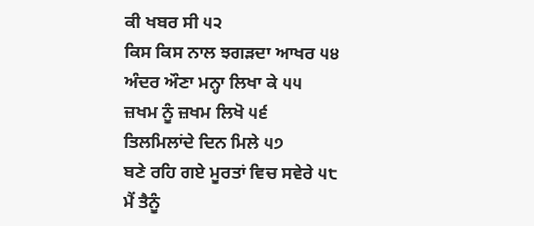ਕੀ ਖਬਰ ਸੀ ੫੨
ਕਿਸ ਕਿਸ ਨਾਲ ਝਗੜਦਾ ਆਖਰ ੫੪
ਅੰਦਰ ਔਣਾ ਮਨ੍ਹਾ ਲਿਖਾ ਕੇ ੫੫
ਜ਼ਖਮ ਨੂੰ ਜ਼ਖਮ ਲਿਖੋ ੫੬
ਤਿਲਮਿਲਾਂਦੇ ਦਿਨ ਮਿਲੇ ੫੭
ਬਣੇ ਰਹਿ ਗਏ ਮੂਰਤਾਂ ਵਿਚ ਸਵੇਰੇ ੫੮
ਮੈਂ ਤੈਨੂੰ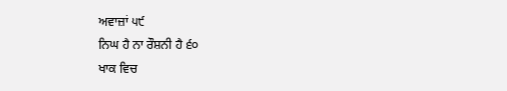ਅਵਾਜ਼ਾਂ ੫੯
ਨਿਘ ਹੈ ਨਾ ਰੌਸ਼ਨੀ ਹੈ ੬੦
ਖਾਕ ਵਿਚ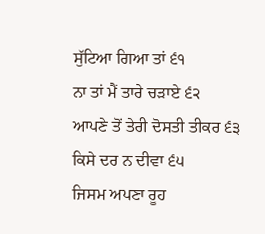ਸੁੱਟਿਆ ਗਿਆ ਤਾਂ ੬੧
ਨਾ ਤਾਂ ਮੈਂ ਤਾਰੇ ਚੜਾਏ ੬੨
ਆਪਣੇ ਤੋਂ ਤੇਰੀ ਦੋਸਤੀ ਤੀਕਰ ੬੩
ਕਿਸੇ ਦਰ ਨ ਦੀਵਾ ੬੫
ਜਿਸਮ ਅਪਣਾ ਰੂਹ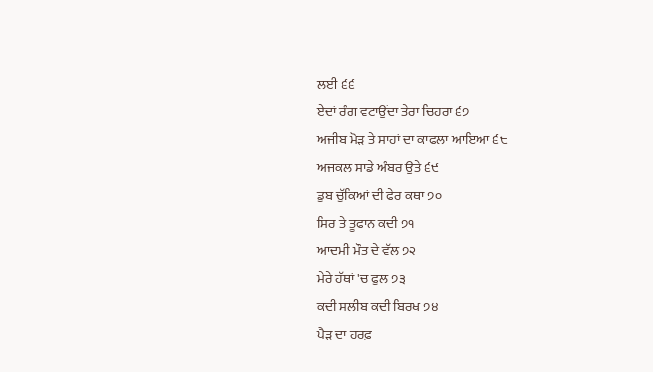ਲਈ ੬੬
ਏਦਾਂ ਰੰਗ ਵਟਾਉਂਦਾ ਤੇਰਾ ਚਿਹਰਾ ੬੭
ਅਜੀਬ ਮੋੜ ਤੇ ਸਾਹਾਂ ਦਾ ਕਾਫਲਾ ਆਇਆ ੬੮
ਅਜਕਲ ਸਾਡੇ ਅੰਬਰ ਉਤੇ ੬੯
ਡੁਬ ਚੁੱਕਿਆਂ ਦੀ ਫੇਰ ਕਥਾ ੭੦
ਸਿਰ ਤੇ ਤੂਫਾਨ ਕਦੀ ੭੧
ਆਦਮੀ ਮੌਤ ਦੇ ਵੱਲ ੭੨
ਮੇਰੇ ਹੱਥਾਂ 'ਚ ਫੁਲ ੭੩
ਕਦੀ ਸਲੀਬ ਕਦੀ ਬਿਰਖ ੭੪
ਪੈੜ ਦਾ ਹਰਫ਼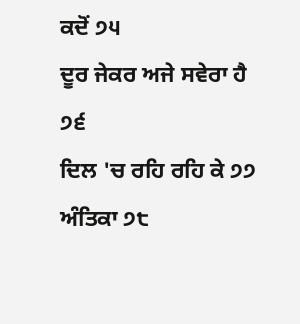ਕਦੋਂ ੭੫
ਦੂਰ ਜੇਕਰ ਅਜੇ ਸਵੇਰਾ ਹੈ ੭੬
ਦਿਲ 'ਚ ਰਹਿ ਰਹਿ ਕੇ ੭੭
ਅੰਤਿਕਾ ੭੮